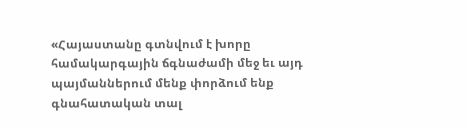«Հայաստանը գտնվում է խորը համակարգային ճգնաժամի մեջ եւ այդ պայմաններում մենք փորձում ենք գնահատական տալ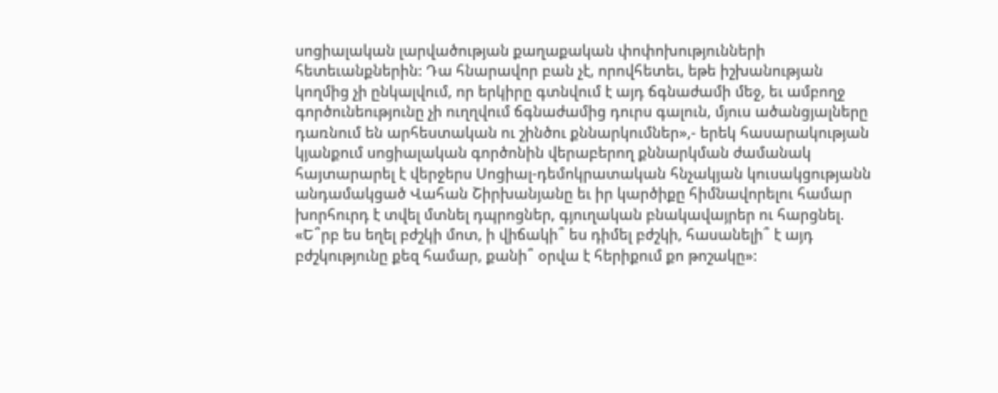սոցիալական լարվածության քաղաքական փոփոխությունների հետեւանքներին: Դա հնարավոր բան չէ, որովհետեւ, եթե իշխանության կողմից չի ընկալվում, որ երկիրը գտնվում է այդ ճգնաժամի մեջ, եւ ամբողջ գործունեությունը չի ուղղվում ճգնաժամից դուրս գալուն, մյուս ածանցյալները դառնում են արհեստական ու շինծու քննարկումներ»,- երեկ հասարակության կյանքում սոցիալական գործոնին վերաբերող քննարկման ժամանակ հայտարարել է վերջերս Սոցիալ-դեմոկրատական հնչակյան կուսակցությանն անդամակցած Վահան Շիրխանյանը եւ իր կարծիքը հիմնավորելու համար խորհուրդ է տվել մտնել դպրոցներ, գյուղական բնակավայրեր ու հարցնել. «Ե՞րբ ես եղել բժշկի մոտ, ի վիճակի՞ ես դիմել բժշկի, հասանելի՞ է այդ բժշկությունը քեզ համար, քանի՞ օրվա է հերիքում քո թոշակը»: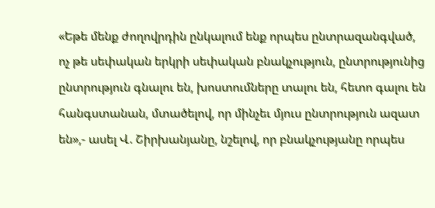«Եթե մենք ժողովրդին ընկալում ենք որպես ընտրազանգված, ոչ թե սեփական երկրի սեփական բնակչություն, ընտրությունից ընտրություն գնալու են, խոստումները տալու են, հետո գալու են հանգստանան, մտածելով, որ մինչեւ մյուս ընտրություն ազատ են»,- ասել Վ. Շիրխանյանը, նշելով, որ բնակչությանը որպես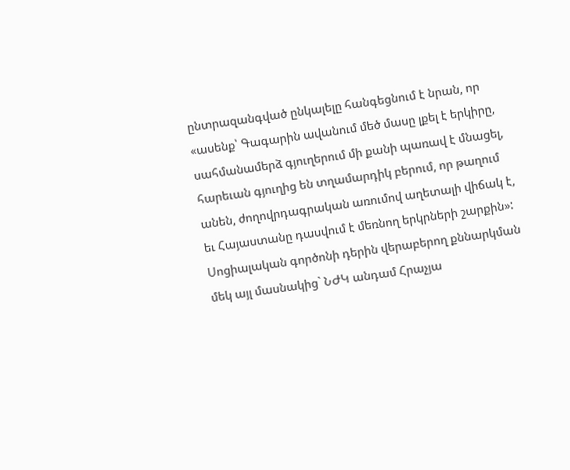ընտրազանգված ընկալելը հանգեցնում է նրան, որ «ասենք՝ Գագարին ավանում մեծ մասը լքել է երկիրը, սահմանամերձ գյուղերում մի քանի պառավ է մնացել, հարեւան գյուղից են տղամարդիկ բերում, որ թաղում անեն, ժողովրդագրական առումով աղետալի վիճակ է, եւ Հայաստանը դասվում է մեռնող երկրների շարքին»: Սոցիալական գործոնի դերին վերաբերող քննարկման մեկ այլ մասնակից` ՆԺԿ անդամ Հրաչյա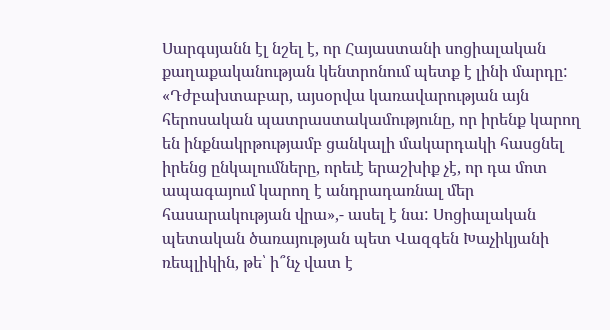Սարգսյանն էլ նշել է, որ Հայաստանի սոցիալական քաղաքականության կենտրոնում պետք է լինի մարդը: «Դժբախտաբար, այսօրվա կառավարության այն հերոսական պատրաստակամությունը, որ իրենք կարող են ինքնակրթությամբ ցանկալի մակարդակի հասցնել իրենց ընկալումները, որեւէ երաշխիք չէ, որ դա մոտ ապագայում կարող է անդրադառնալ մեր հասարակության վրա»,- ասել է նա: Սոցիալական պետական ծառայության պետ Վազգեն Խաչիկյանի ռեպլիկին, թե՝ ի՞նչ վատ է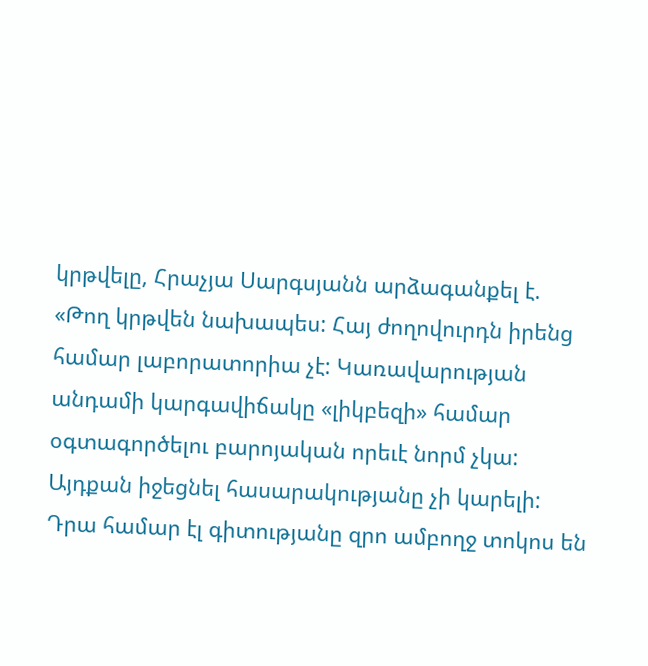կրթվելը, Հրաչյա Սարգսյանն արձագանքել է. «Թող կրթվեն նախապես: Հայ ժողովուրդն իրենց համար լաբորատորիա չէ: Կառավարության անդամի կարգավիճակը «լիկբեզի» համար օգտագործելու բարոյական որեւէ նորմ չկա: Այդքան իջեցնել հասարակությանը չի կարելի: Դրա համար էլ գիտությանը զրո ամբողջ տոկոս են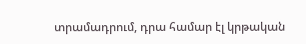տրամադրում, դրա համար էլ կրթական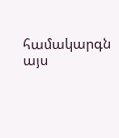համակարգն այս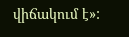վիճակում է»: